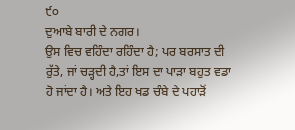੯੦
ਦੁਆਬੇ ਬਾਰੀ ਦੇ ਨਗਰ।
ਉਸ ਵਿਚ ਵਹਿੰਦਾ ਰਹਿੰਦਾ ਹੈ; ਪਰ ਬਰਸਾਤ ਦੀ ਰੁੱਤੇ, ਜਾਂ ਚੜ੍ਹਦੀ ਹੈ,ਤਾਂ ਇਸ ਦਾ ਪਾੜਾ ਬਹੁਤ ਵਡਾ ਹੋ ਜਾਂਦਾ ਹੈ। ਅਤੇ ਇਹ ਖਡ ਚੰਬੇ ਦੇ ਪਹਾੜੋਂ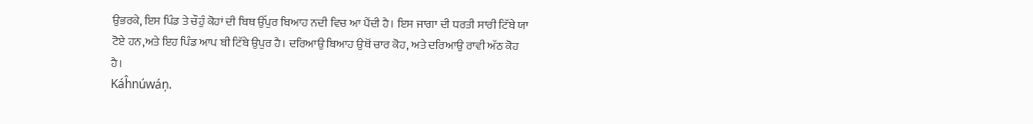ਉਭਰਕੇ, ਇਸ ਪਿੰਡ ਤੇ ਚੌਹੁੰ ਕੋਹਾਂ ਦੀ ਬਿਥ ਉੱਪੁਰ ਬਿਆਹ ਨਦੀ ਵਿਚ ਆ ਪੈਂਦੀ ਹੈ। ਇਸ ਜਾਗਾ ਦੀ ਧਰਤੀ ਸਾਰੀ ਟਿੱਬੇ ਯਾ ਟੋਏ ਹਨ,ਅਤੇ ਇਹ ਪਿੰਡ ਆਪ ਬੀ ਟਿੱਬੇ ਉਪੁਰ ਹੈ। ਦਰਿਆਉ ਬਿਆਹ ਉਥੋਂ ਚਾਰ ਕੋਹ, ਅਤੇ ਦਰਿਆਉ ਰਾਵੀ ਅੱਠ ਕੋਹ ਹੈ।
Káĥnúwáņ.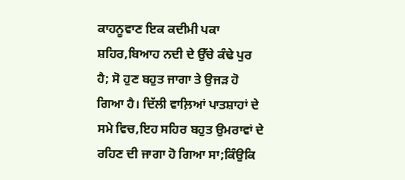ਕਾਹਨੂਵਾਣ ਇਕ ਕਦੀਮੀ ਪਕਾ ਸ਼ਹਿਰ,ਬਿਆਹ ਨਦੀ ਦੇ ਉੱਚੇ ਕੰਢੇ ਪੁਰ ਹੈ; ਸੋ ਹੁਣ ਬਹੁਤ ਜਾਗਾ ਤੇ ਉਜੜ ਹੋ ਗਿਆ ਹੈ। ਦਿੱਲੀ ਵਾਲ਼ਿਆਂ ਪਾਤਸ਼ਾਹਾਂ ਦੇ ਸਮੇ ਵਿਚ,ਇਹ ਸਹਿਰ ਬਹੁਤ ਉਮਰਾਵਾਂ ਦੇ ਰਹਿਣ ਦੀ ਜਾਗਾ ਹੋ ਗਿਆ ਸਾ;ਕਿੰਉਕਿ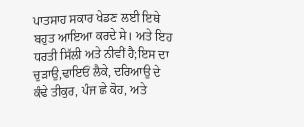ਪਾਤਸਾਹ ਸਕਾਰ ਖੇਡਣ ਲਈ ਇਥੇ ਬਹੁਤ ਆਇਆ ਕਰਦੇ ਸੇ। ਅਤੇ ਇਹ ਧਰਤੀ ਸਿੱਲੀ ਅਤੇ ਨੀਵੀਂ ਹੈ;ਇਸ ਦਾ ਚੁੜਾਉ,ਢਾਇਓਂ ਲੈਕੇ, ਦਰਿਆਉ ਦੇ ਕੰਢੇ ਤੀਕੁਰ, ਪੰਜ ਛੇ ਕੋਹ, ਅਤੇ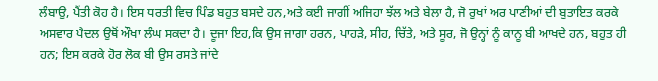ਲੰਬਾਉ, ਪੈਂਤੀ ਕੋਹ ਹੈ। ਇਸ ਧਰਤੀ ਵਿਚ ਪਿੰਡ ਬਹੁਤ ਬਸਦੇ ਹਨ,ਅਤੇ ਕਈ ਜਾਗੀਂ ਅਜਿਹਾ ਝੱਲ ਅਤੇ ਬੇਲਾ ਹੈ, ਜੋ ਰੁਖਾਂ ਅਰ ਪਾਣੀਆਂ ਦੀ ਬੁਤਾਇਤ ਕਰਕੇ ਅਸਵਾਰ ਪੈਦਲ ਉਥੋਂ ਔਖਾ ਲੰਘ ਸਕਦਾ ਹੈ। ਦੂਜਾ ਇਹ,ਕਿ ਉਸ ਜਾਗਾ ਹਰਨ, ਪਾਹੜੇ, ਸੀਹ, ਚਿੱਤੇ, ਅਤੇ ਸੂਰ, ਜੋ ਉਨ੍ਹਾਂ ਨੂੰ ਕਾਨੂ ਬੀ ਆਖਦੇ ਹਨ, ਬਹੁਤ ਹੀ ਹਨ; ਇਸ ਕਰਕੇ ਹੋਰ ਲੋਕ ਬੀ ਉਸ ਰਸਤੇ ਜਾਂਦੇ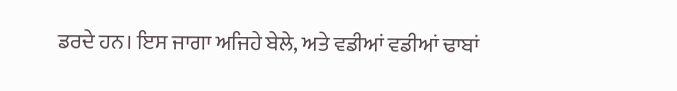ਡਰਦੇ ਹਨ। ਇਸ ਜਾਗਾ ਅਜਿਹੇ ਬੇਲੇ, ਅਤੇ ਵਡੀਆਂ ਵਡੀਆਂ ਢਾਬਾਂ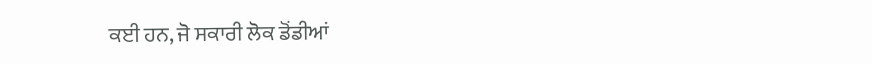ਕਈ ਹਨ, ਜੋ ਸਕਾਰੀ ਲੋਕ ਡੋਂਡੀਆਂ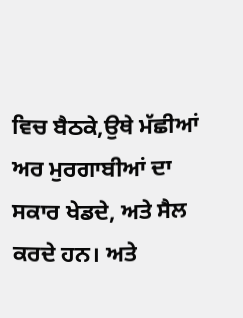ਵਿਚ ਬੈਠਕੇ,ਉਥੇ ਮੱਛੀਆਂ ਅਰ ਮੁਰਗਾਬੀਆਂ ਦਾ ਸਕਾਰ ਖੇਡਦੇ, ਅਤੇ ਸੈਲ ਕਰਦੇ ਹਨ। ਅਤੇ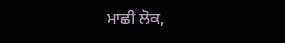ਮਾਛੀ ਲੋਕ,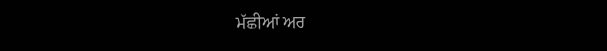ਮੱਛੀਆਂ ਅਰ